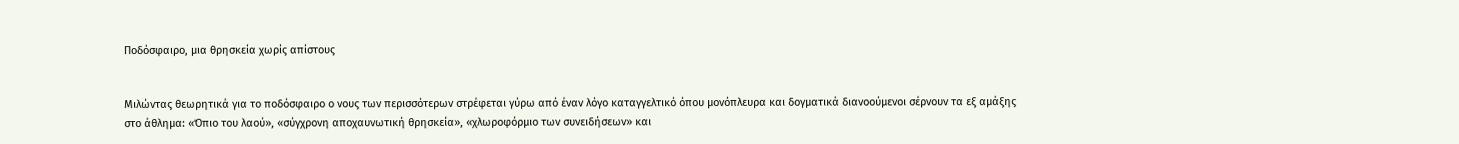Ποδόσφαιρο, μια θρησκεία χωρίς απίστους


Μιλώντας θεωρητικά για το ποδόσφαιρο ο νους των περισσότερων στρέφεται γύρω από έναν λόγο καταγγελτικό όπου μονόπλευρα και δογματικά διανοούμενοι σέρνουν τα εξ αμάξης στο άθλημα: «Όπιο του λαού», «σύγχρονη αποχαυνωτική θρησκεία», «χλωροφόρμιο των συνειδήσεων» και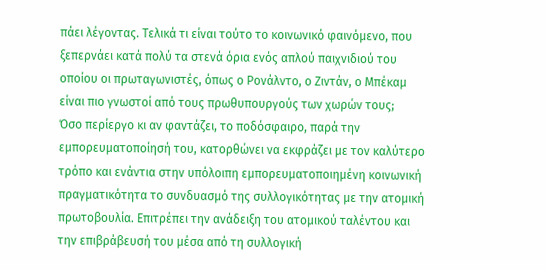πάει λέγοντας. Τελικά τι είναι τούτο το κοινωνικό φαινόμενο, που ξεπερνάει κατά πολύ τα στενά όρια ενός απλού παιχνιδιού του οποίου οι πρωταγωνιστές, όπως ο Ρονάλντο, ο Ζιντάν, ο Μπέκαμ είναι πιο γνωστοί από τους πρωθυπουργούς των χωρών τους;
Όσο περίεργο κι αν φαντάζει, το ποδόσφαιρο, παρά την εμπορευματοποίησή του, κατορθώνει να εκφράζει με τον καλύτερο τρόπο και ενάντια στην υπόλοιπη εμπορευματοποιημένη κοινωνική πραγματικότητα το συνδυασμό της συλλογικότητας με την ατομική πρωτοβουλία. Επιτρέπει την ανάδειξη του ατομικού ταλέντου και την επιβράβευσή του μέσα από τη συλλογική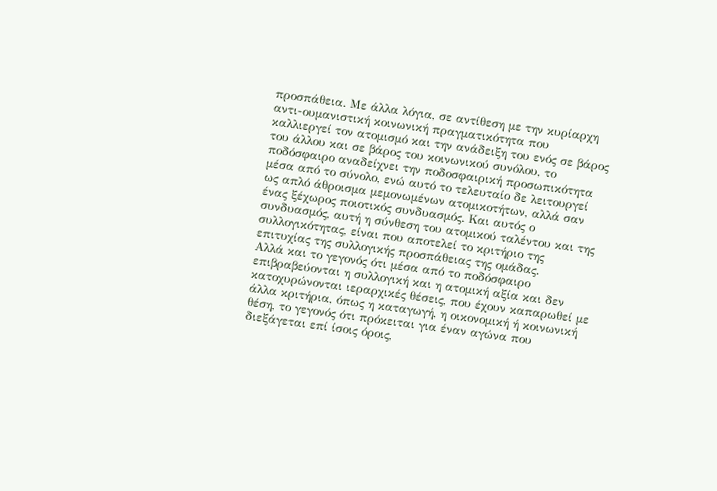προσπάθεια. Με άλλα λόγια, σε αντίθεση με την κυρίαρχη αντι-ουμανιστική κοινωνική πραγματικότητα που καλλιεργεί τον ατομισμό και την ανάδειξη του ενός σε βάρος του άλλου και σε βάρος του κοινωνικού συνόλου, το ποδόσφαιρο αναδείχνει την ποδοσφαιρική προσωπικότητα μέσα από το σύνολο, ενώ αυτό το τελευταίο δε λειτουργεί ως απλό άθροισμα μεμονωμένων ατομικοτήτων, αλλά σαν ένας ξέχωρος ποιοτικός συνδυασμός. Και αυτός ο συνδυασμός, αυτή η σύνθεση του ατομικού ταλέντου και της συλλογικότητας, είναι που αποτελεί το κριτήριο της επιτυχίας της συλλογικής προσπάθειας της ομάδας.
Αλλά και το γεγονός ότι μέσα από το ποδόσφαιρο επιβραβεύονται η συλλογική και η ατομική αξία και δεν κατοχυρώνονται ιεραρχικές θέσεις, που έχουν καπαρωθεί με άλλα κριτήρια, όπως η καταγωγή, η οικονομική ή κοινωνική θέση, το γεγονός ότι πρόκειται για έναν αγώνα που διεξάγεται επί ίσοις όροις,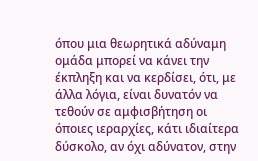όπου μια θεωρητικά αδύναμη ομάδα μπορεί να κάνει την έκπληξη και να κερδίσει, ότι, με άλλα λόγια, είναι δυνατόν να τεθούν σε αμφισβήτηση οι όποιες ιεραρχίες, κάτι ιδιαίτερα δύσκολο, αν όχι αδύνατον, στην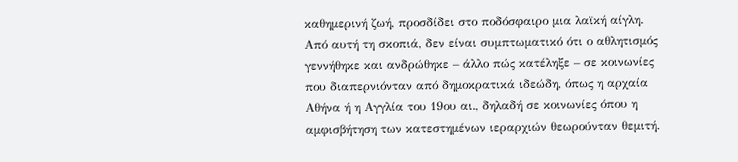καθημερινή ζωή, προσδίδει στο ποδόσφαιρο μια λαϊκή αίγλη.
Από αυτή τη σκοπιά, δεν είναι συμπτωματικό ότι ο αθλητισμός γεννήθηκε και ανδρώθηκε – άλλο πώς κατέληξε – σε κοινωνίες που διαπερνιόνταν από δημοκρατικά ιδεώδη, όπως η αρχαία Αθήνα ή η Αγγλία του 19ου αι., δηλαδή σε κοινωνίες όπου η αμφισβήτηση των κατεστημένων ιεραρχιών θεωρούνταν θεμιτή.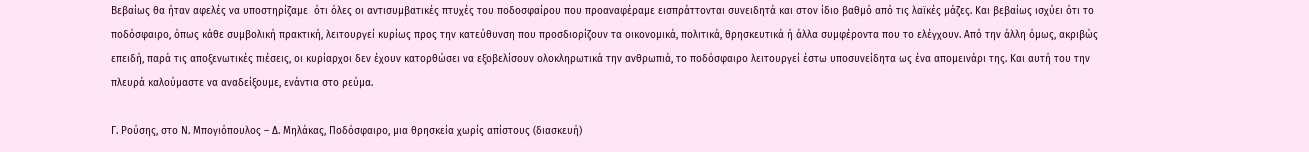Βεβαίως θα ήταν αφελές να υποστηρίζαμε  ότι όλες οι αντισυμβατικές πτυχές του ποδοσφαίρου που προαναφέραμε εισπράττονται συνειδητά και στον ίδιο βαθμό από τις λαϊκές μάζες. Και βεβαίως ισχύει ότι το ποδόσφαιρο, όπως κάθε συμβολική πρακτική, λειτουργεί κυρίως προς την κατεύθυνση που προσδιορίζουν τα οικονομικά, πολιτικά, θρησκευτικά ή άλλα συμφέροντα που το ελέγχουν. Από την άλλη όμως, ακριβώς επειδή, παρά τις αποξενωτικές πιέσεις, οι κυρίαρχοι δεν έχουν κατορθώσει να εξοβελίσουν ολοκληρωτικά την ανθρωπιά, το ποδόσφαιρο λειτουργεί έστω υποσυνείδητα ως ένα απομεινάρι της. Και αυτή του την πλευρά καλούμαστε να αναδείξουμε, ενάντια στο ρεύμα.

Γ. Ρούσης, στο Ν. Μπογιόπουλος – Δ. Μηλάκας, Ποδόσφαιρο, μια θρησκεία χωρίς απίστους (διασκευή)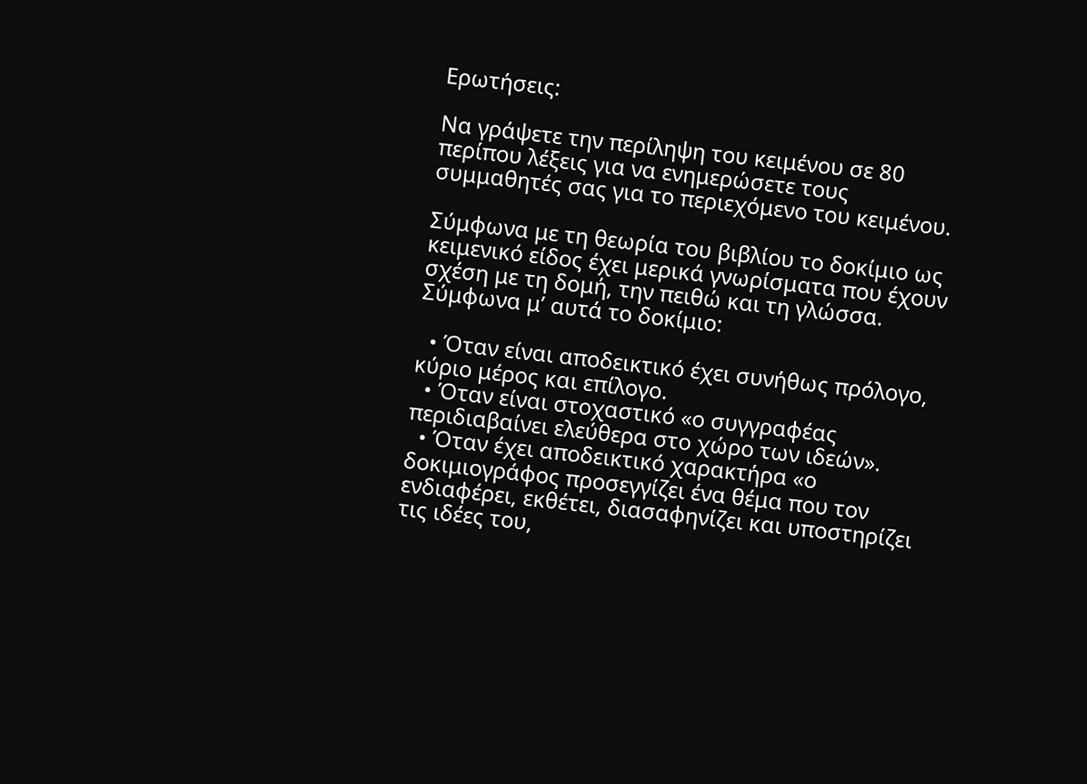Ερωτήσεις:

Να γράψετε την περίληψη του κειμένου σε 80 περίπου λέξεις για να ενημερώσετε τους συμμαθητές σας για το περιεχόμενο του κειμένου.

Σύμφωνα με τη θεωρία του βιβλίου το δοκίμιο ως κειμενικό είδος έχει μερικά γνωρίσματα που έχουν σχέση με τη δομή, την πειθώ και τη γλώσσα. Σύμφωνα μ’ αυτά το δοκίμιο:

  • Όταν είναι αποδεικτικό έχει συνήθως πρόλογο, κύριο μέρος και επίλογο.
  • Όταν είναι στοχαστικό «ο συγγραφέας περιδιαβαίνει ελεύθερα στο χώρο των ιδεών».
  • Όταν έχει αποδεικτικό χαρακτήρα «ο δοκιμιογράφος προσεγγίζει ένα θέμα που τον ενδιαφέρει, εκθέτει, διασαφηνίζει και υποστηρίζει τις ιδέες του,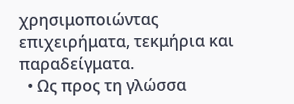χρησιμοποιώντας επιχειρήματα, τεκμήρια και παραδείγματα.
  • Ως προς τη γλώσσα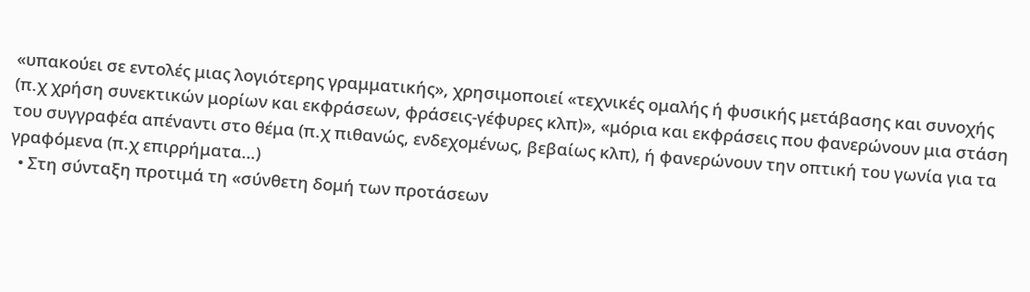«υπακούει σε εντολές μιας λογιότερης γραμματικής», χρησιμοποιεί «τεχνικές ομαλής ή φυσικής μετάβασης και συνοχής (π.χ χρήση συνεκτικών μορίων και εκφράσεων, φράσεις-γέφυρες κλπ)», «μόρια και εκφράσεις που φανερώνουν μια στάση του συγγραφέα απέναντι στο θέμα (π.χ πιθανώς, ενδεχομένως, βεβαίως κλπ), ή φανερώνουν την οπτική του γωνία για τα γραφόμενα (π.χ επιρρήματα…)
  • Στη σύνταξη προτιμά τη «σύνθετη δομή των προτάσεων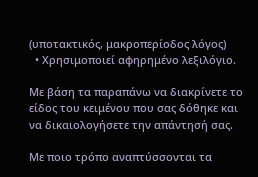(υποτακτικός, μακροπερίοδος λόγος)
  • Χρησιμοποιεί αφηρημένο λεξιλόγιο.

Με βάση τα παραπάνω να διακρίνετε το είδος του κειμένου που σας δόθηκε και να δικαιολογήσετε την απάντησή σας.

Με ποιο τρόπο αναπτύσσονται τα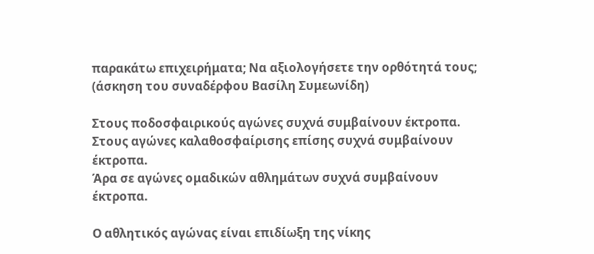παρακάτω επιχειρήματα; Να αξιολογήσετε την ορθότητά τους; (άσκηση του συναδέρφου Βασίλη Συμεωνίδη)

Στους ποδοσφαιρικούς αγώνες συχνά συμβαίνουν έκτροπα.
Στους αγώνες καλαθοσφαίρισης επίσης συχνά συμβαίνουν έκτροπα.
Άρα σε αγώνες ομαδικών αθλημάτων συχνά συμβαίνουν έκτροπα.

Ο αθλητικός αγώνας είναι επιδίωξη της νίκης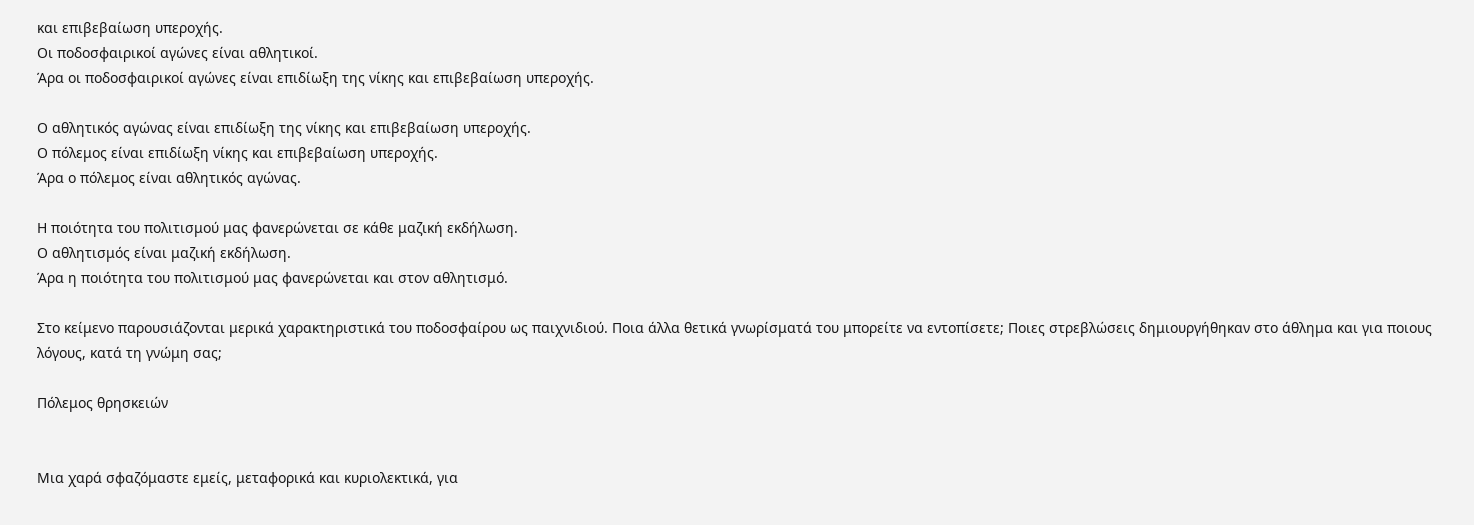και επιβεβαίωση υπεροχής.
Οι ποδοσφαιρικοί αγώνες είναι αθλητικοί.
Άρα οι ποδοσφαιρικοί αγώνες είναι επιδίωξη της νίκης και επιβεβαίωση υπεροχής.

Ο αθλητικός αγώνας είναι επιδίωξη της νίκης και επιβεβαίωση υπεροχής.
Ο πόλεμος είναι επιδίωξη νίκης και επιβεβαίωση υπεροχής.
Άρα ο πόλεμος είναι αθλητικός αγώνας.

Η ποιότητα του πολιτισμού μας φανερώνεται σε κάθε μαζική εκδήλωση.
Ο αθλητισμός είναι μαζική εκδήλωση.
Άρα η ποιότητα του πολιτισμού μας φανερώνεται και στον αθλητισμό.

Στο κείμενο παρουσιάζονται μερικά χαρακτηριστικά του ποδοσφαίρου ως παιχνιδιού. Ποια άλλα θετικά γνωρίσματά του μπορείτε να εντοπίσετε; Ποιες στρεβλώσεις δημιουργήθηκαν στο άθλημα και για ποιους λόγους, κατά τη γνώμη σας;

Πόλεμος θρησκειών


Μια χαρά σφαζόμαστε εμείς, μεταφορικά και κυριολεκτικά, για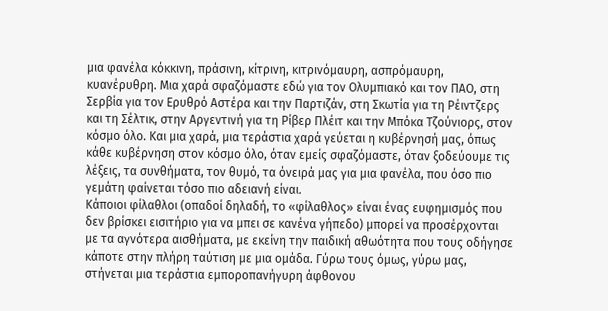μια φανέλα κόκκινη, πράσινη, κίτρινη, κιτρινόμαυρη, ασπρόμαυρη, κυανέρυθρη. Μια χαρά σφαζόμαστε εδώ για τον Ολυμπιακό και τον ΠΑΟ, στη Σερβία για τον Ερυθρό Αστέρα και την Παρτιζάν, στη Σκωτία για τη Ρέιντζερς και τη Σέλτικ, στην Αργεντινή για τη Ρίβερ Πλέιτ και την Μπόκα Τζούνιορς, στον κόσμο όλο. Και μια χαρά, μια τεράστια χαρά γεύεται η κυβέρνησή μας, όπως κάθε κυβέρνηση στον κόσμο όλο, όταν εμείς σφαζόμαστε, όταν ξοδεύουμε τις λέξεις, τα συνθήματα, τον θυμό, τα όνειρά μας για μια φανέλα, που όσο πιο γεμάτη φαίνεται τόσο πιο αδειανή είναι.
Κάποιοι φίλαθλοι (οπαδοί δηλαδή, το «φίλαθλος» είναι ένας ευφημισμός που δεν βρίσκει εισιτήριο για να μπει σε κανένα γήπεδο) μπορεί να προσέρχονται με τα αγνότερα αισθήματα, με εκείνη την παιδική αθωότητα που τους οδήγησε κάποτε στην πλήρη ταύτιση με μια ομάδα. Γύρω τους όμως, γύρω μας, στήνεται μια τεράστια εμποροπανήγυρη άφθονου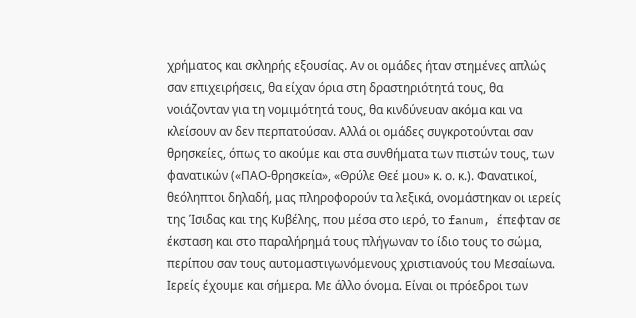χρήματος και σκληρής εξουσίας. Αν οι ομάδες ήταν στημένες απλώς σαν επιχειρήσεις, θα είχαν όρια στη δραστηριότητά τους, θα νοιάζονταν για τη νομιμότητά τους, θα κινδύνευαν ακόμα και να κλείσουν αν δεν περπατούσαν. Αλλά οι ομάδες συγκροτούνται σαν θρησκείες, όπως το ακούμε και στα συνθήματα των πιστών τους, των φανατικών («ΠΑΟ-θρησκεία», «Θρύλε Θεέ μου» κ. ο. κ.). Φανατικοί, θεόληπτοι δηλαδή, μας πληροφορούν τα λεξικά, ονομάστηκαν οι ιερείς της Ίσιδας και της Κυβέλης, που μέσα στο ιερό, το fanum, έπεφταν σε έκσταση και στο παραλήρημά τους πλήγωναν το ίδιο τους το σώμα, περίπου σαν τους αυτομαστιγωνόμενους χριστιανούς του Μεσαίωνα.
Ιερείς έχουμε και σήμερα. Με άλλο όνομα. Είναι οι πρόεδροι των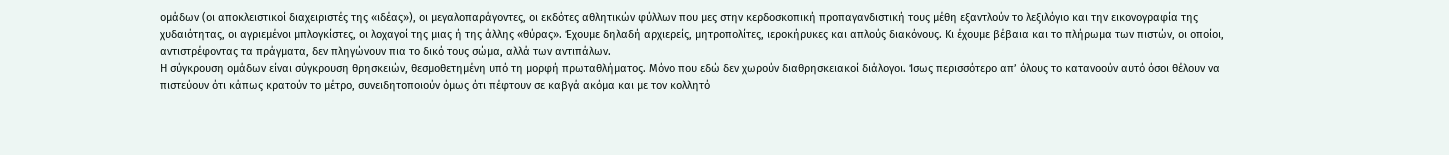ομάδων (οι αποκλειστικοί διαχειριστές της «ιδέας»), οι μεγαλοπαράγοντες, οι εκδότες αθλητικών φύλλων που μες στην κερδοσκοπική προπαγανδιστική τους μέθη εξαντλούν το λεξιλόγιο και την εικονογραφία της χυδαιότητας, οι αγριεμένοι μπλογκίστες, οι λοχαγοί της μιας ή της άλλης «θύρας». Έχουμε δηλαδή αρχιερείς, μητροπολίτες, ιεροκήρυκες και απλούς διακόνους. Κι έχουμε βέβαια και το πλήρωμα των πιστών, οι οποίοι, αντιστρέφοντας τα πράγματα, δεν πληγώνουν πια το δικό τους σώμα, αλλά των αντιπάλων.
Η σύγκρουση ομάδων είναι σύγκρουση θρησκειών, θεσμοθετημένη υπό τη μορφή πρωταθλήματος. Μόνο που εδώ δεν χωρούν διαθρησκειακοί διάλογοι. Ίσως περισσότερο απ’ όλους το κατανοούν αυτό όσοι θέλουν να πιστεύουν ότι κάπως κρατούν το μέτρο, συνειδητοποιούν όμως ότι πέφτουν σε καβγά ακόμα και με τον κολλητό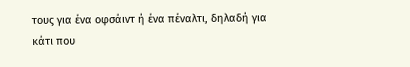τους για ένα οφσάιντ ή ένα πέναλτι, δηλαδή για κάτι που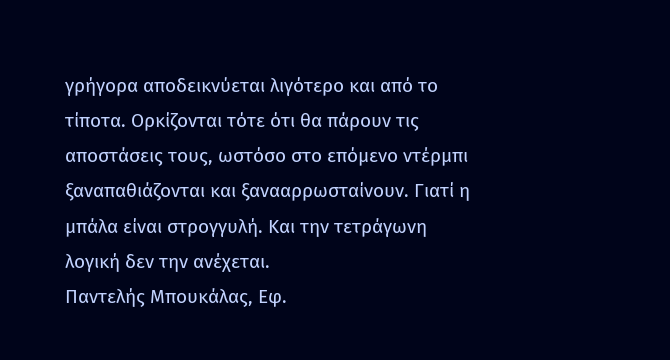γρήγορα αποδεικνύεται λιγότερο και από το τίποτα. Ορκίζονται τότε ότι θα πάρουν τις αποστάσεις τους, ωστόσο στο επόμενο ντέρμπι ξαναπαθιάζονται και ξανααρρωσταίνουν. Γιατί η μπάλα είναι στρογγυλή. Και την τετράγωνη λογική δεν την ανέχεται.
Παντελής Μπουκάλας, Εφ.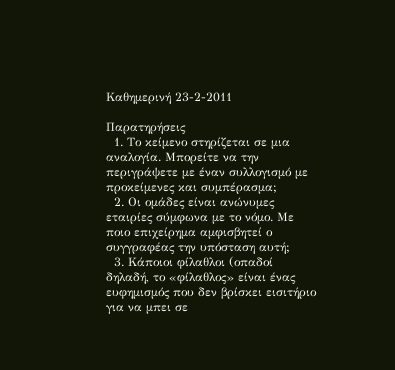Καθημερινή 23-2-2011

Παρατηρήσεις
  1. Το κείμενο στηρίζεται σε μια αναλογία. Μπορείτε να την περιγράψετε με έναν συλλογισμό με προκείμενες και συμπέρασμα;
  2. Οι ομάδες είναι ανώνυμες εταιρίες σύμφωνα με το νόμο. Με ποιο επιχείρημα αμφισβητεί ο συγγραφέας την υπόσταση αυτή;
  3. Κάποιοι φίλαθλοι (οπαδοί δηλαδή, το «φίλαθλος» είναι ένας ευφημισμός που δεν βρίσκει εισιτήριο για να μπει σε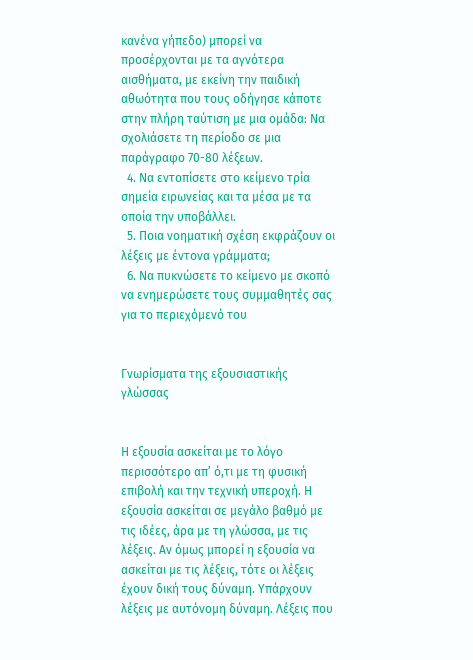κανένα γήπεδο) μπορεί να προσέρχονται με τα αγνότερα αισθήματα, με εκείνη την παιδική αθωότητα που τους οδήγησε κάποτε στην πλήρη ταύτιση με μια ομάδα: Να σχολιάσετε τη περίοδο σε μια παράγραφο 70-80 λέξεων.
  4. Να εντοπίσετε στο κείμενο τρία σημεία ειρωνείας και τα μέσα με τα οποία την υποβάλλει.
  5. Ποια νοηματική σχέση εκφράζουν οι λέξεις με έντονα γράμματα;
  6. Να πυκνώσετε το κείμενο με σκοπό να ενημερώσετε τους συμμαθητές σας για το περιεχόμενό του


Γνωρίσματα της εξουσιαστικής γλώσσας


Η εξουσία ασκείται με το λόγο περισσότερο απ’ ό,τι με τη φυσική επιβολή και την τεχνική υπεροχή. Η εξουσία ασκείται σε μεγάλο βαθμό με τις ιδέες, άρα με τη γλώσσα, με τις λέξεις. Αν όμως μπορεί η εξουσία να ασκείται με τις λέξεις, τότε οι λέξεις έχουν δική τους δύναμη. Υπάρχουν λέξεις με αυτόνομη δύναμη. Λέξεις που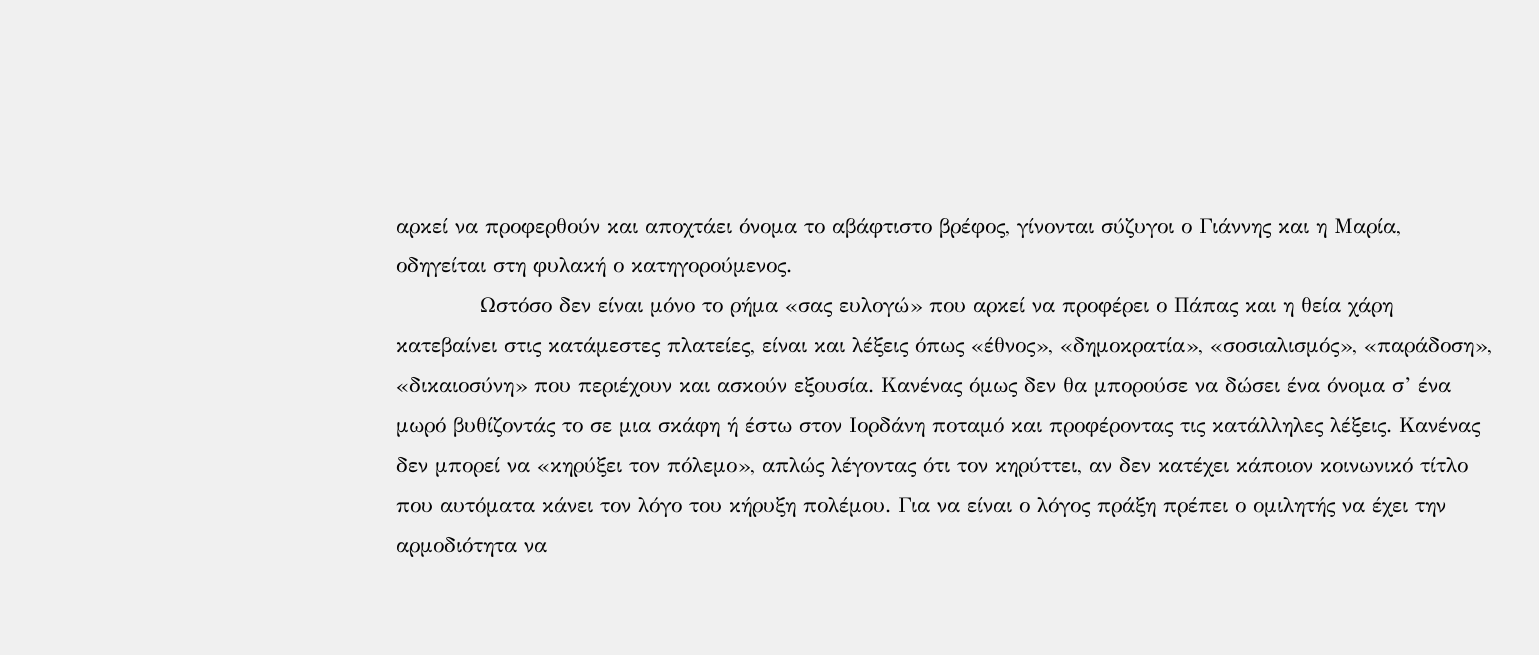αρκεί να προφερθούν και αποχτάει όνομα το αβάφτιστο βρέφος, γίνονται σύζυγοι ο Γιάννης και η Μαρία, οδηγείται στη φυλακή ο κατηγορούμενος.
            Ωστόσο δεν είναι μόνο το ρήμα «σας ευλογώ» που αρκεί να προφέρει ο Πάπας και η θεία χάρη κατεβαίνει στις κατάμεστες πλατείες, είναι και λέξεις όπως «έθνος», «δημοκρατία», «σοσιαλισμός», «παράδοση», «δικαιοσύνη» που περιέχουν και ασκούν εξουσία. Κανένας όμως δεν θα μπορούσε να δώσει ένα όνομα σ’ ένα μωρό βυθίζοντάς το σε μια σκάφη ή έστω στον Ιορδάνη ποταμό και προφέροντας τις κατάλληλες λέξεις. Κανένας δεν μπορεί να «κηρύξει τον πόλεμο», απλώς λέγοντας ότι τον κηρύττει, αν δεν κατέχει κάποιον κοινωνικό τίτλο που αυτόματα κάνει τον λόγο του κήρυξη πολέμου. Για να είναι ο λόγος πράξη πρέπει ο ομιλητής να έχει την αρμοδιότητα να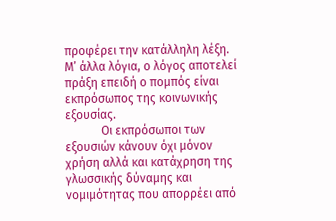προφέρει την κατάλληλη λέξη. Μ’ άλλα λόγια, ο λόγος αποτελεί πράξη επειδή ο πομπός είναι εκπρόσωπος της κοινωνικής εξουσίας.
            Οι εκπρόσωποι των εξουσιών κάνουν όχι μόνον χρήση αλλά και κατάχρηση της γλωσσικής δύναμης και νομιμότητας που απορρέει από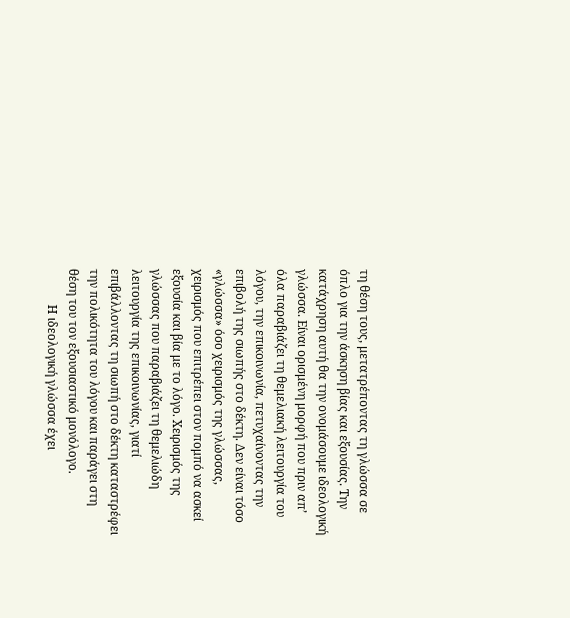τη θέση τους, μετατρέποντας τη γλώσσα σε όπλο για την άσκηση βίας και εξουσίας. Την κατάχρηση αυτή θα την ονομάσουμε ιδεολογική γλώσσα. Είναι ορισμένη μορφή που πριν απ’ όλα παραβιάζει τη θεμελιακή λειτουργία του λόγου, την επικοινωνία, πετυχαίνοντας την επιβολή της σιωπής στο δέκτη. Δεν είναι τόσο «γλώσσα» όσο χειρισμός της γλώσσας, χειρισμός που επιτρέπει στον πομπό να ασκεί εξουσία και βία με το λόγο. Χειρισμός της γλώσσας που παραβιάζει τη θεμελιώδη λειτουργία της επικοινωνίας, γιατί επιβάλλοντας τη σιωπή στο δέκτη καταστρέφει την πολικότητα του λόγου και παράγει στη θέση του τον εξουσιαστικό μονόλογο.
            Η ιδεολογική γλώσσα έχει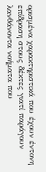ορισμένα χαρακτηριστικά που έχουν έντονη επίδραση στους δέκτες γιατί παράγουν λανθάνοντα νοήματα που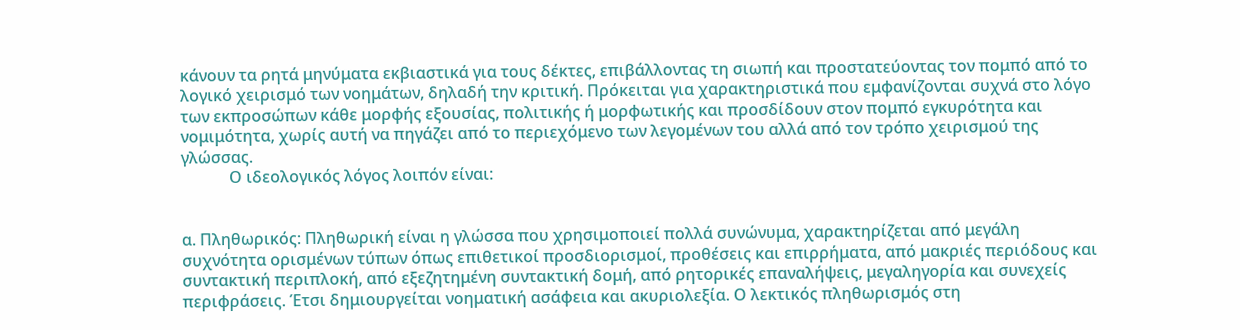κάνουν τα ρητά μηνύματα εκβιαστικά για τους δέκτες, επιβάλλοντας τη σιωπή και προστατεύοντας τον πομπό από το λογικό χειρισμό των νοημάτων, δηλαδή την κριτική. Πρόκειται για χαρακτηριστικά που εμφανίζονται συχνά στο λόγο των εκπροσώπων κάθε μορφής εξουσίας, πολιτικής ή μορφωτικής και προσδίδουν στον πομπό εγκυρότητα και νομιμότητα, χωρίς αυτή να πηγάζει από το περιεχόμενο των λεγομένων του αλλά από τον τρόπο χειρισμού της γλώσσας.
            Ο ιδεολογικός λόγος λοιπόν είναι:


α. Πληθωρικός: Πληθωρική είναι η γλώσσα που χρησιμοποιεί πολλά συνώνυμα, χαρακτηρίζεται από μεγάλη συχνότητα ορισμένων τύπων όπως επιθετικοί προσδιορισμοί, προθέσεις και επιρρήματα, από μακριές περιόδους και συντακτική περιπλοκή, από εξεζητημένη συντακτική δομή, από ρητορικές επαναλήψεις, μεγαληγορία και συνεχείς περιφράσεις. Έτσι δημιουργείται νοηματική ασάφεια και ακυριολεξία. Ο λεκτικός πληθωρισμός στη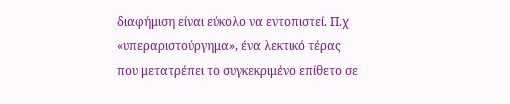διαφήμιση είναι εύκολο να εντοπιστεί. Π.χ «υπεραριστούργημα», ένα λεκτικό τέρας που μετατρέπει το συγκεκριμένο επίθετο σε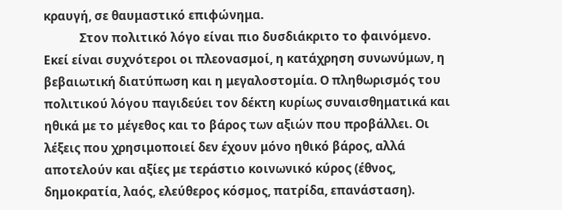κραυγή, σε θαυμαστικό επιφώνημα.
            Στον πολιτικό λόγο είναι πιο δυσδιάκριτο το φαινόμενο. Εκεί είναι συχνότεροι οι πλεονασμοί, η κατάχρηση συνωνύμων, η βεβαιωτική διατύπωση και η μεγαλοστομία. Ο πληθωρισμός του πολιτικού λόγου παγιδεύει τον δέκτη κυρίως συναισθηματικά και ηθικά με το μέγεθος και το βάρος των αξιών που προβάλλει. Οι λέξεις που χρησιμοποιεί δεν έχουν μόνο ηθικό βάρος, αλλά αποτελούν και αξίες με τεράστιο κοινωνικό κύρος (έθνος, δημοκρατία, λαός, ελεύθερος κόσμος, πατρίδα, επανάσταση).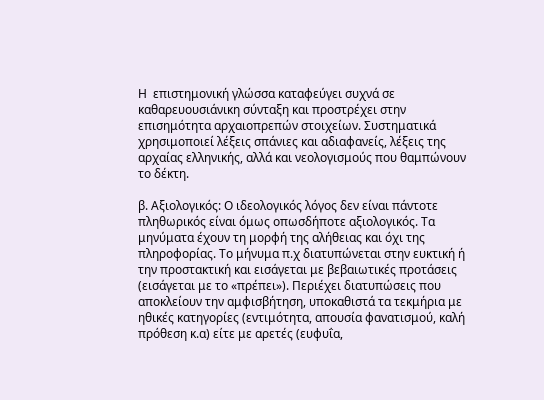Η  επιστημονική γλώσσα καταφεύγει συχνά σε καθαρευουσιάνικη σύνταξη και προστρέχει στην επισημότητα αρχαιοπρεπών στοιχείων. Συστηματικά χρησιμοποιεί λέξεις σπάνιες και αδιαφανείς, λέξεις της αρχαίας ελληνικής, αλλά και νεολογισμούς που θαμπώνουν το δέκτη.

β. Αξιολογικός: Ο ιδεολογικός λόγος δεν είναι πάντοτε πληθωρικός είναι όμως οπωσδήποτε αξιολογικός. Τα μηνύματα έχουν τη μορφή της αλήθειας και όχι της πληροφορίας. Το μήνυμα π.χ διατυπώνεται στην ευκτική ή την προστακτική και εισάγεται με βεβαιωτικές προτάσεις (εισάγεται με το «πρέπει»). Περιέχει διατυπώσεις που αποκλείουν την αμφισβήτηση, υποκαθιστά τα τεκμήρια με ηθικές κατηγορίες (εντιμότητα, απουσία φανατισμού, καλή πρόθεση κ.α) είτε με αρετές (ευφυΐα,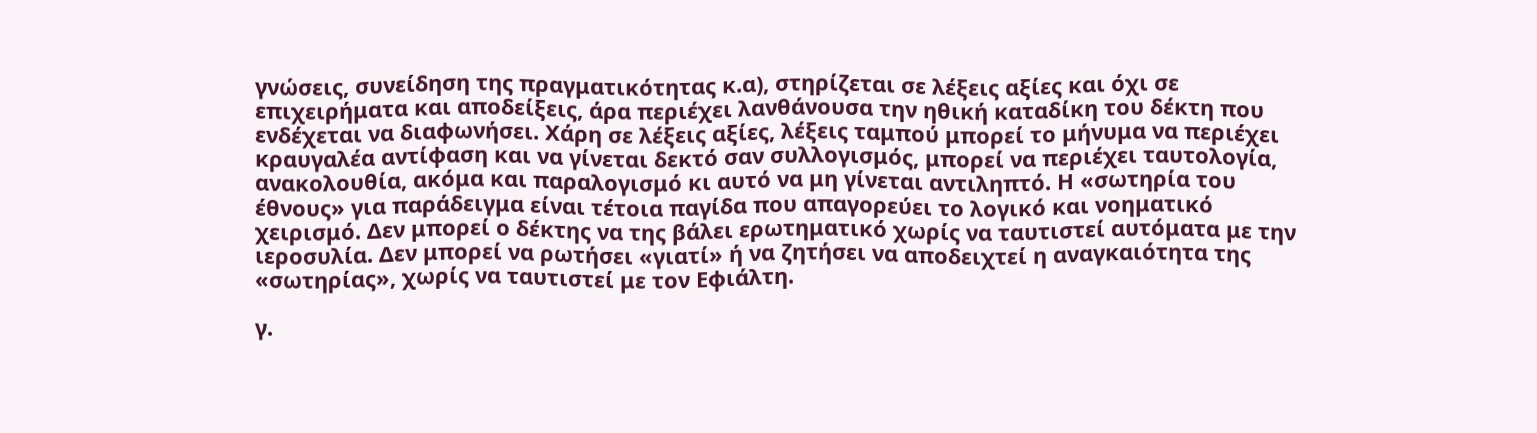γνώσεις, συνείδηση της πραγματικότητας κ.α), στηρίζεται σε λέξεις αξίες και όχι σε επιχειρήματα και αποδείξεις, άρα περιέχει λανθάνουσα την ηθική καταδίκη του δέκτη που ενδέχεται να διαφωνήσει. Χάρη σε λέξεις αξίες, λέξεις ταμπού μπορεί το μήνυμα να περιέχει κραυγαλέα αντίφαση και να γίνεται δεκτό σαν συλλογισμός, μπορεί να περιέχει ταυτολογία, ανακολουθία, ακόμα και παραλογισμό κι αυτό να μη γίνεται αντιληπτό. Η «σωτηρία του έθνους» για παράδειγμα είναι τέτοια παγίδα που απαγορεύει το λογικό και νοηματικό χειρισμό. Δεν μπορεί ο δέκτης να της βάλει ερωτηματικό χωρίς να ταυτιστεί αυτόματα με την ιεροσυλία. Δεν μπορεί να ρωτήσει «γιατί» ή να ζητήσει να αποδειχτεί η αναγκαιότητα της «σωτηρίας», χωρίς να ταυτιστεί με τον Εφιάλτη.

γ.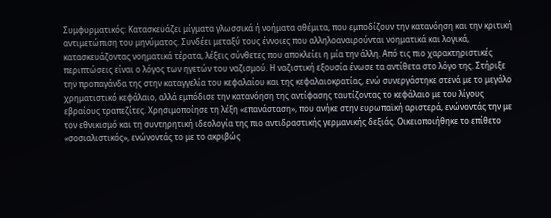Συμφυρματικός: Κατασκευάζει μίγματα γλωσσικά ή νοήματα αθέμιτα, που εμποδίζουν την κατανόηση και την κριτική αντιμετώπιση του μηνύματος. Συνδέει μεταξύ τους έννοιες που αλληλοαναιρούνται νοηματικά και λογικά, κατασκευάζοντας νοηματικά τέρατα, λέξεις σύνθετες που αποκλείει η μία την άλλη. Από τις πιο χαρακτηριστικές περιπτώσεις είναι ο λόγος των ηγετών του ναζισμού. Η ναζιστική εξουσία ένωσε τα αντίθετα στο λόγο της. Στήριξε την προπαγάνδα της στην καταγγελία του κεφαλαίου και της κεφαλαιοκρατίας, ενώ συνεργάστηκε στενά με το μεγάλο χρηματιστικό κεφάλαιο, αλλά εμπόδισε την κατανόηση της αντίφασης ταυτίζοντας το κεφάλαιο με του λίγους εβραίους τραπεζίτες. Χρησιμοποίησε τη λέξη «επανάσταση», που ανήκε στην ευρωπαϊκή αριστερά, ενώνοντάς την με τον εθνικισμό και τη συντηρητική ιδεολογία της πιο αντιδραστικής γερμανικής δεξιάς. Οικειοποιήθηκε το επίθετο «σοσιαλιστικός», ενώνοντάς το με το ακριβώς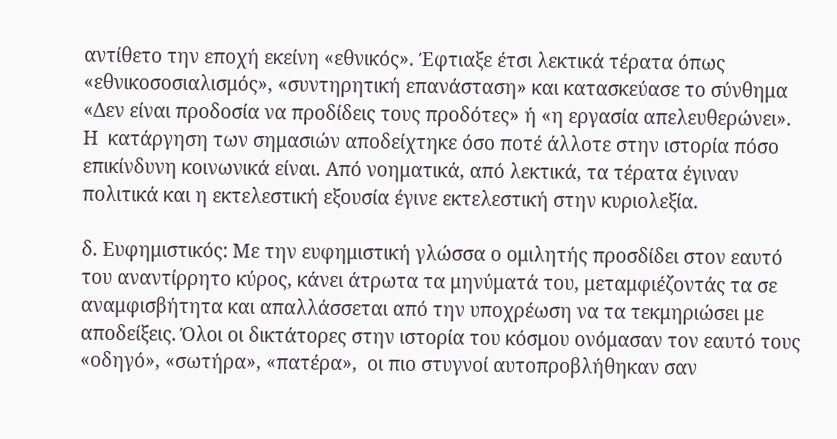αντίθετο την εποχή εκείνη «εθνικός». Έφτιαξε έτσι λεκτικά τέρατα όπως «εθνικοσοσιαλισμός», «συντηρητική επανάσταση» και κατασκεύασε το σύνθημα «Δεν είναι προδοσία να προδίδεις τους προδότες» ή «η εργασία απελευθερώνει». Η  κατάργηση των σημασιών αποδείχτηκε όσο ποτέ άλλοτε στην ιστορία πόσο επικίνδυνη κοινωνικά είναι. Από νοηματικά, από λεκτικά, τα τέρατα έγιναν πολιτικά και η εκτελεστική εξουσία έγινε εκτελεστική στην κυριολεξία.

δ. Ευφημιστικός: Με την ευφημιστική γλώσσα ο ομιλητής προσδίδει στον εαυτό του αναντίρρητο κύρος, κάνει άτρωτα τα μηνύματά του, μεταμφιέζοντάς τα σε αναμφισβήτητα και απαλλάσσεται από την υποχρέωση να τα τεκμηριώσει με αποδείξεις. Όλοι οι δικτάτορες στην ιστορία του κόσμου ονόμασαν τον εαυτό τους «οδηγό», «σωτήρα», «πατέρα»,  οι πιο στυγνοί αυτοπροβλήθηκαν σαν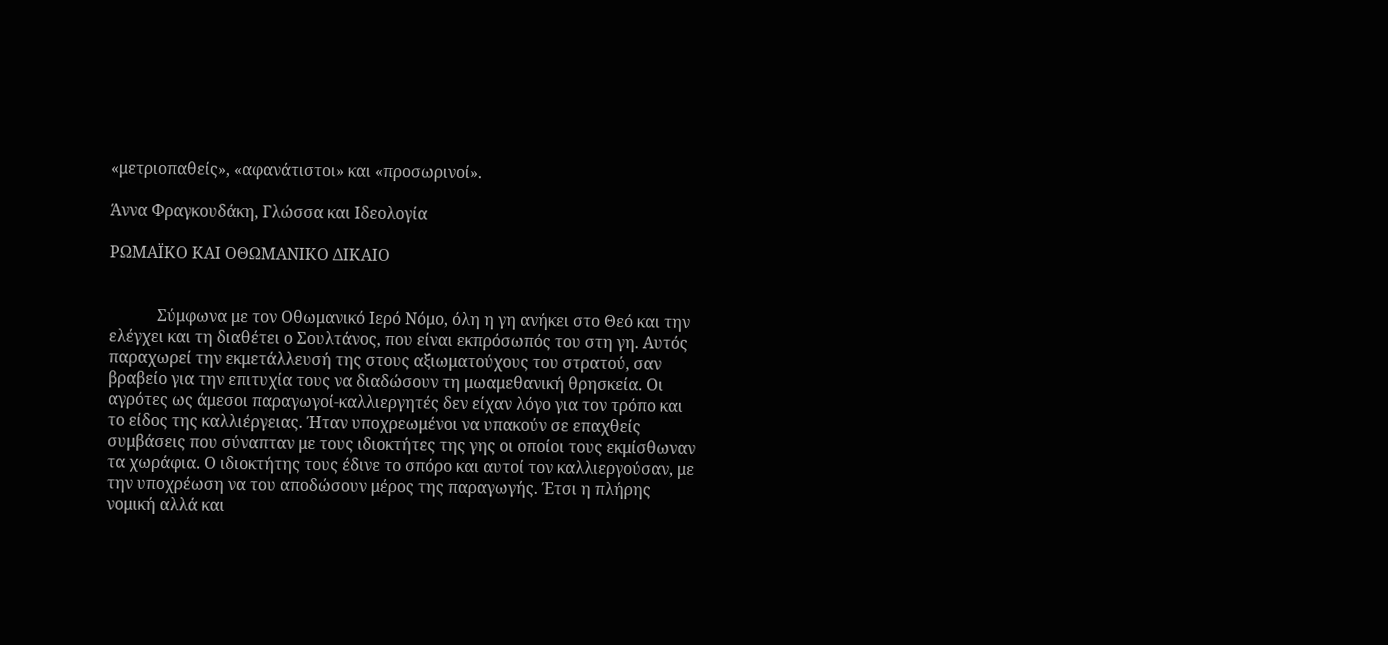«μετριοπαθείς», «αφανάτιστοι» και «προσωρινοί».

Άννα Φραγκουδάκη, Γλώσσα και Ιδεολογία

ΡΩΜΑΪΚΟ ΚΑΙ ΟΘΩΜΑΝΙΚΟ ΔΙΚΑΙΟ


            Σύμφωνα με τον Οθωμανικό Ιερό Νόμο, όλη η γη ανήκει στο Θεό και την ελέγχει και τη διαθέτει ο Σουλτάνος, που είναι εκπρόσωπός του στη γη. Αυτός παραχωρεί την εκμετάλλευσή της στους αξιωματούχους του στρατού, σαν βραβείο για την επιτυχία τους να διαδώσουν τη μωαμεθανική θρησκεία. Οι αγρότες ως άμεσοι παραγωγοί-καλλιεργητές δεν είχαν λόγο για τον τρόπο και το είδος της καλλιέργειας. Ήταν υποχρεωμένοι να υπακούν σε επαχθείς συμβάσεις που σύναπταν με τους ιδιοκτήτες της γης οι οποίοι τους εκμίσθωναν  τα χωράφια. Ο ιδιοκτήτης τους έδινε το σπόρο και αυτοί τον καλλιεργούσαν, με την υποχρέωση να του αποδώσουν μέρος της παραγωγής. Έτσι η πλήρης νομική αλλά και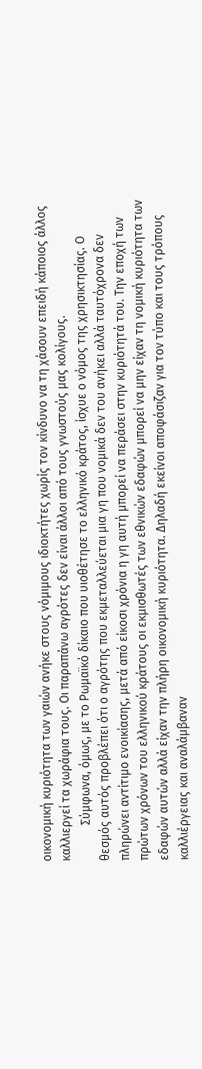οικονομική κυριότητα των γαιών ανήκε στους νόμιμους ιδιοκτήτες χωρίς τον κίνδυνο να τη χάσουν επειδή κάποιος άλλος καλλιεργεί τα χωράφια τους. Οι παραπάνω αγρότες δεν είναι άλλοι από τους γνωστούς μας κολίγους.
            Σύμφωνα, όμως, με το Ρωμαϊκό δίκαιο που υιοθέτησε το ελληνικό κράτος, ίσχυε ο νόμος της χρησικτησίας. Ο θεσμός αυτός προβλέπει ότι ο αγρότης που εκμεταλλεύεται μια γη που νομικά δεν του ανήκει αλλά ταυτόχρονα δεν πληρώνει αντίτιμο ενοικίασης, μετά από είκοσι χρόνια η γη αυτή μπορεί να περάσει στην κυριότητά του. Την εποχή των πρώτων χρόνων του ελληνικού κράτους οι εκμισθωτές των εθνικών εδαφών μπορεί να μην είχαν τη νομική κυριότητα των εδαφών αυτών αλλά είχαν την πλήρη οικονομική κυριότητα. Δηλαδή εκείνοι αποφάσιζαν για τον τύπο και τους τρόπους καλλιέργειας και αναλάμβαναν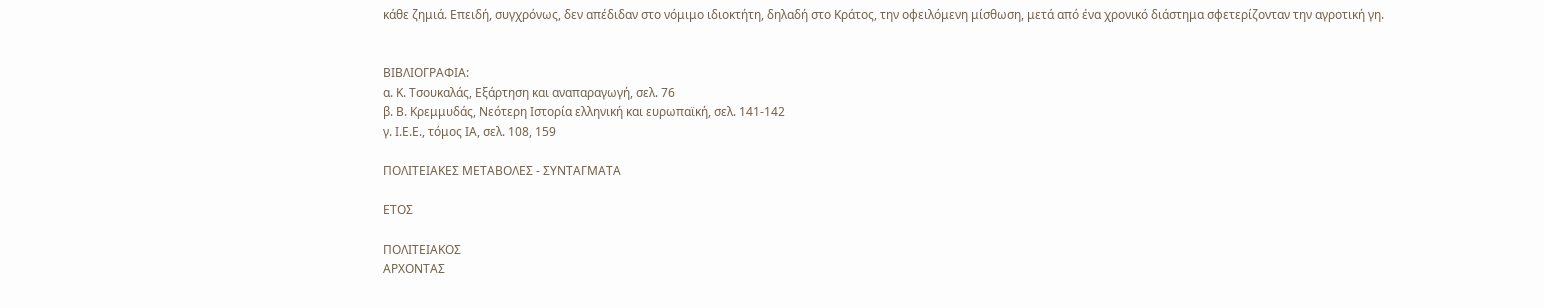κάθε ζημιά. Επειδή, συγχρόνως, δεν απέδιδαν στο νόμιμο ιδιοκτήτη, δηλαδή στο Κράτος, την οφειλόμενη μίσθωση, μετά από ένα χρονικό διάστημα σφετερίζονταν την αγροτική γη.


ΒΙΒΛΙΟΓΡΑΦΙΑ:
α. Κ. Τσουκαλάς, Εξάρτηση και αναπαραγωγή, σελ. 76
β. Β. Κρεμμυδάς, Νεότερη Ιστορία ελληνική και ευρωπαϊκή, σελ. 141-142
γ. Ι.Ε.Ε., τόμος ΙΑ, σελ. 108, 159

ΠΟΛΙΤΕΙΑΚΕΣ ΜΕΤΑΒΟΛΕΣ - ΣΥΝΤΑΓΜΑΤΑ

ΕΤΟΣ

ΠΟΛΙΤΕΙΑΚΟΣ
ΑΡΧΟΝΤΑΣ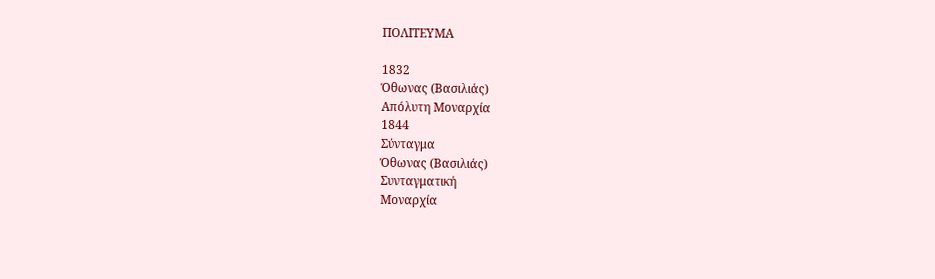ΠΟΛΙΤΕΥΜΑ

1832
Όθωνας (Βασιλιάς)
Απόλυτη Μοναρχία
1844
Σύνταγμα
Όθωνας (Βασιλιάς)
Συνταγματική
Μοναρχία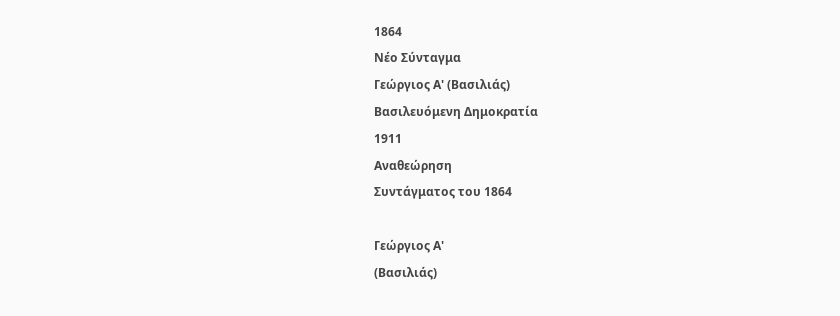1864
Νέο Σύνταγμα
Γεώργιος Α' (Βασιλιάς)
Βασιλευόμενη Δημοκρατία
1911
Αναθεώρηση
Συντάγματος του 1864

Γεώργιος Α'
(Βασιλιάς)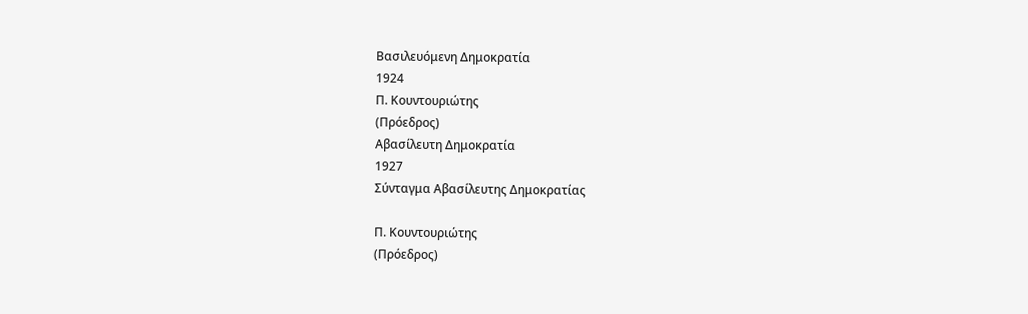Βασιλευόμενη Δημοκρατία
1924
Π. Κουντουριώτης
(Πρόεδρος)
Αβασίλευτη Δημοκρατία
1927
Σύνταγμα Αβασίλευτης Δημοκρατίας

Π. Κουντουριώτης
(Πρόεδρος)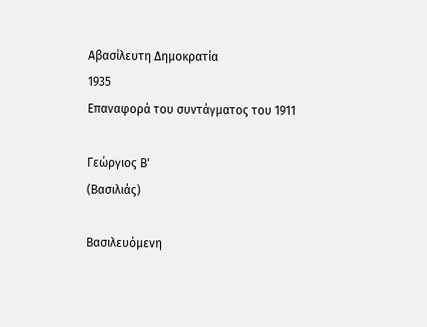Αβασίλευτη Δημοκρατία
1935
Επαναφορά του συντάγματος του 1911

Γεώργιος Β'
(Βασιλιάς)

Βασιλευόμενη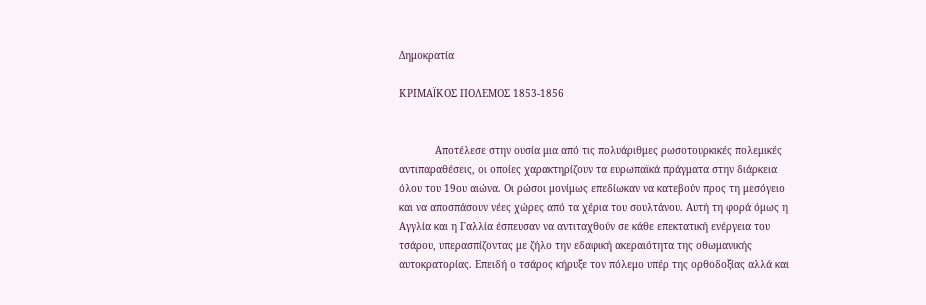Δημοκρατία

ΚΡΙΜΑЇΚΟΣ ΠΟΛΕΜΟΣ 1853-1856


            Αποτέλεσε στην ουσία μια από τις πολυάριθμες ρωσοτουρκικές πολεμικές αντιπαραθέσεις, οι οποίες χαρακτηρίζουν τα ευρωπαϊκά πράγματα στην διάρκεια όλου του 19ου αιώνα. Οι ρώσοι μονίμως επεδίωκαν να κατεβούν προς τη μεσόγειο και να αποσπάσουν νέες χώρες από τα χέρια του σουλτάνου. Αυτή τη φορά όμως η Αγγλία και η Γαλλία έσπευσαν να αντιταχθούν σε κάθε επεκτατική ενέργεια του τσάρου, υπερασπίζοντας με ζήλο την εδαφική ακεραιότητα της οθωμανικής αυτοκρατορίας. Επειδή ο τσάρος κήρυξε τον πόλεμο υπέρ της ορθοδοξίας αλλά και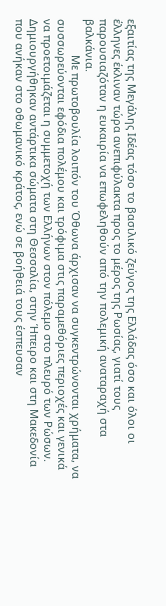εξαιτίας της Μεγάλης Ιδέας τόσο το βασιλικό ζεύγος της Ελλάδας όσο και όλοι οι έλληνες έκλιναν τώρα ανεπιφύλακτα προς το μέρος της Ρωσίας, γιατί τους παρουσιαζόταν η ευκαιρία να επωφεληθούν από την πολεμική αναταραχή στα βαλκάνια.
            Με πρωτοβουλία λοιπόν του Όθωνα άρχισαν να συγκεντρώνονται χρήματα, να συσσωρεύονται εφόδια πολέμου και τρόφιμα στις παραμεθόριες περιοχές και γενικά να προετοιμάζεται η συμμετοχή των Ελλήνων στον πόλεμο στο πλευρό των Ρώσων. Δημιουργήθηκαν αντάρτικα σώματα στη Θεσσαλία, στην Ήπειρο και στη Μακεδονία που ανήκαν στο οθωμανικό κράτος, ενώ σε βοήθειά τους έσπευσαν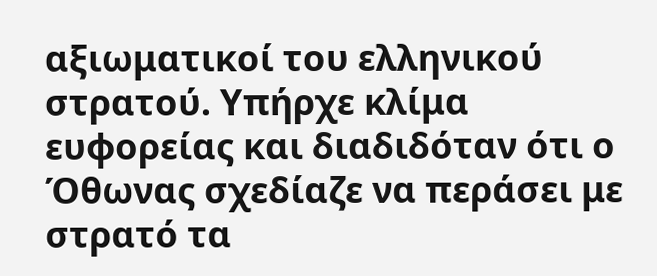αξιωματικοί του ελληνικού στρατού. Υπήρχε κλίμα ευφορείας και διαδιδόταν ότι ο Όθωνας σχεδίαζε να περάσει με στρατό τα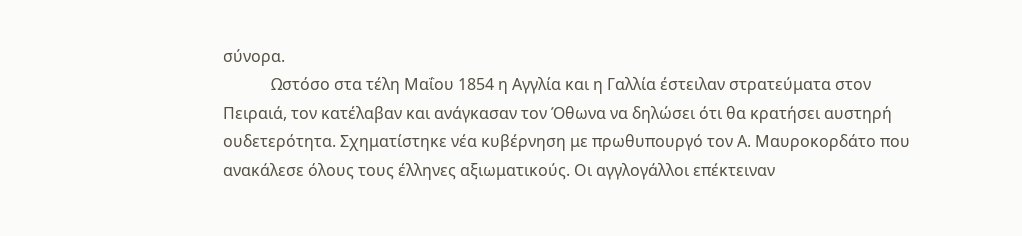σύνορα.
            Ωστόσο στα τέλη Μαΐου 1854 η Αγγλία και η Γαλλία έστειλαν στρατεύματα στον Πειραιά, τον κατέλαβαν και ανάγκασαν τον Όθωνα να δηλώσει ότι θα κρατήσει αυστηρή ουδετερότητα. Σχηματίστηκε νέα κυβέρνηση με πρωθυπουργό τον Α. Μαυροκορδάτο που ανακάλεσε όλους τους έλληνες αξιωματικούς. Οι αγγλογάλλοι επέκτειναν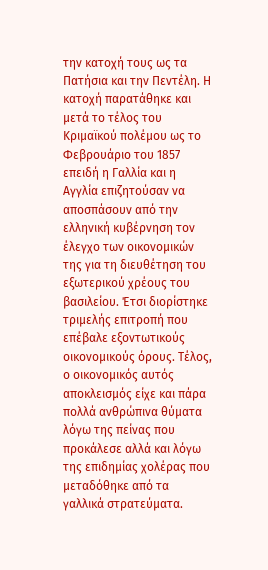την κατοχή τους ως τα Πατήσια και την Πεντέλη. Η κατοχή παρατάθηκε και μετά το τέλος του Κριμαϊκού πολέμου ως το Φεβρουάριο του 1857 επειδή η Γαλλία και η Αγγλία επιζητούσαν να αποσπάσουν από την ελληνική κυβέρνηση τον έλεγχο των οικονομικών της για τη διευθέτηση του εξωτερικού χρέους του βασιλείου. Έτσι διορίστηκε τριμελής επιτροπή που επέβαλε εξοντωτικούς οικονομικούς όρους. Τέλος, ο οικονομικός αυτός αποκλεισμός είχε και πάρα πολλά ανθρώπινα θύματα λόγω της πείνας που προκάλεσε αλλά και λόγω της επιδημίας χολέρας που μεταδόθηκε από τα γαλλικά στρατεύματα.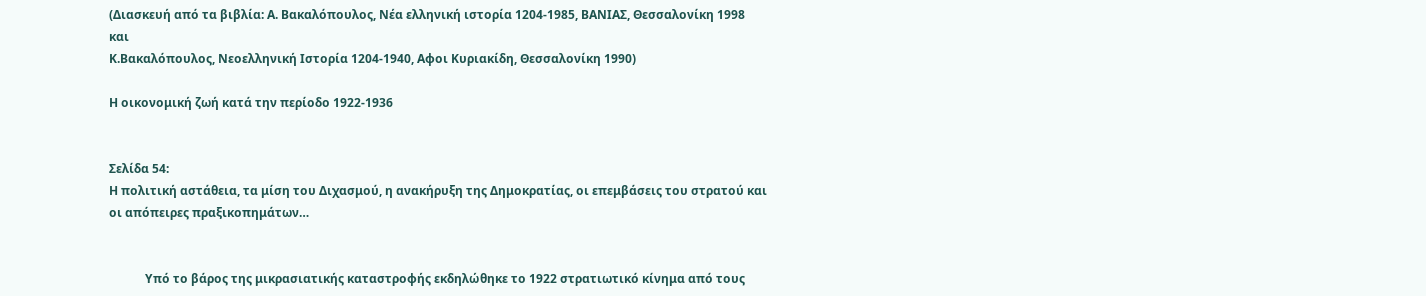(Διασκευή από τα βιβλία: Α. Βακαλόπουλος, Νέα ελληνική ιστορία 1204-1985, ΒΑΝΙΑΣ, Θεσσαλονίκη 1998
και
Κ.Βακαλόπουλος, Νεοελληνική Ιστορία 1204-1940, Αφοι Κυριακίδη, Θεσσαλονίκη 1990)

Η οικονομική ζωή κατά την περίοδο 1922-1936


Σελίδα 54:
Η πολιτική αστάθεια, τα μίση του Διχασμού, η ανακήρυξη της Δημοκρατίας, οι επεμβάσεις του στρατού και οι απόπειρες πραξικοπημάτων…


            Υπό το βάρος της μικρασιατικής καταστροφής εκδηλώθηκε το 1922 στρατιωτικό κίνημα από τους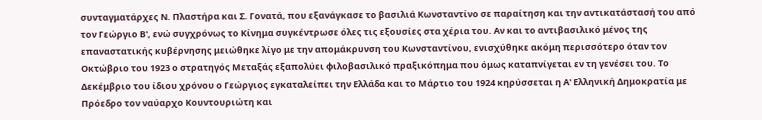συνταγματάρχες Ν. Πλαστήρα και Σ. Γονατά, που εξανάγκασε το βασιλιά Κωνσταντίνο σε παραίτηση και την αντικατάστασή του από τον Γεώργιο Β', ενώ συγχρόνως το Κίνημα συγκέντρωσε όλες τις εξουσίες στα χέρια του. Αν και το αντιβασιλικό μένος της επαναστατικής κυβέρνησης μειώθηκε λίγο με την απομάκρυνση του Κωνσταντίνου, ενισχύθηκε ακόμη περισσότερο όταν τον Οκτώβριο του 1923 ο στρατηγός Μεταξάς εξαπολύει φιλοβασιλικό πραξικόπημα που όμως καταπνίγεται εν τη γενέσει του. Το Δεκέμβριο του ίδιου χρόνου ο Γεώργιος εγκαταλείπει την Ελλάδα και το Μάρτιο του 1924 κηρύσσεται η Α' Ελληνική Δημοκρατία με Πρόεδρο τον ναύαρχο Κουντουριώτη και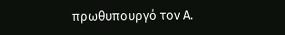πρωθυπουργό τον Α.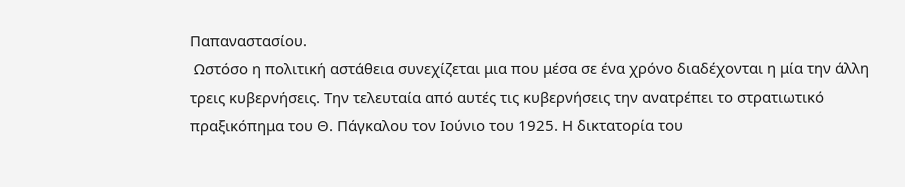Παπαναστασίου.
 Ωστόσο η πολιτική αστάθεια συνεχίζεται μια που μέσα σε ένα χρόνο διαδέχονται η μία την άλλη τρεις κυβερνήσεις. Την τελευταία από αυτές τις κυβερνήσεις την ανατρέπει το στρατιωτικό πραξικόπημα του Θ. Πάγκαλου τον Ιούνιο του 1925. Η δικτατορία του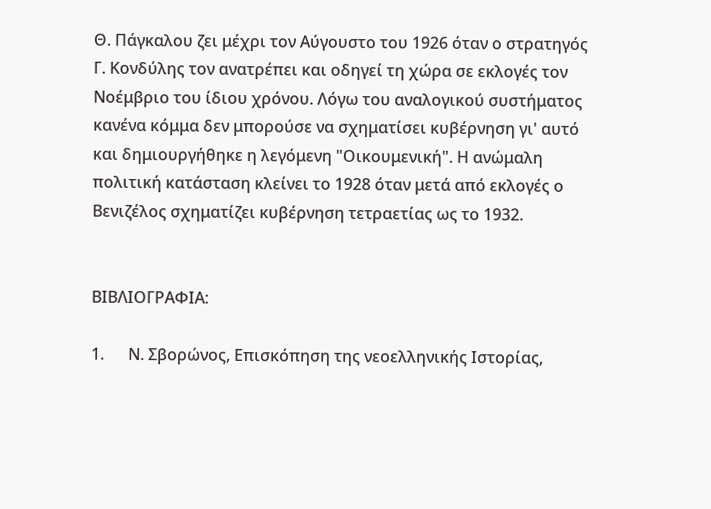Θ. Πάγκαλου ζει μέχρι τον Αύγουστο του 1926 όταν ο στρατηγός Γ. Κονδύλης τον ανατρέπει και οδηγεί τη χώρα σε εκλογές τον Νοέμβριο του ίδιου χρόνου. Λόγω του αναλογικού συστήματος κανένα κόμμα δεν μπορούσε να σχηματίσει κυβέρνηση γι' αυτό και δημιουργήθηκε η λεγόμενη "Οικουμενική". Η ανώμαλη πολιτική κατάσταση κλείνει το 1928 όταν μετά από εκλογές ο Βενιζέλος σχηματίζει κυβέρνηση τετραετίας ως το 1932.


ΒΙΒΛΙΟΓΡΑΦΙΑ:

1.      Ν. Σβορώνος, Επισκόπηση της νεοελληνικής Ιστορίας,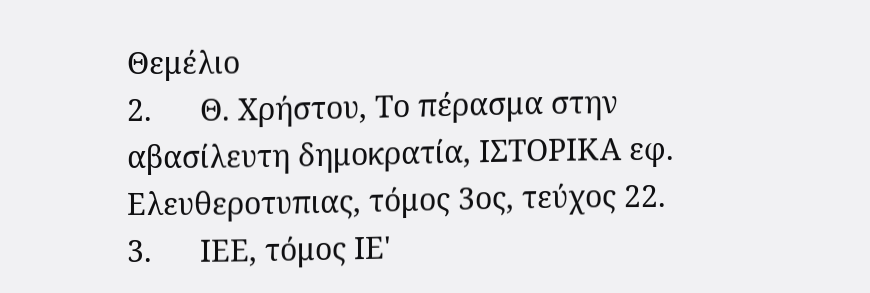Θεμέλιο
2.      Θ. Χρήστου, Το πέρασμα στην αβασίλευτη δημοκρατία, ΙΣΤΟΡΙΚΑ εφ. Ελευθεροτυπιας, τόμος 3ος, τεύχος 22.
3.      ΙΕΕ, τόμος ΙΕ'